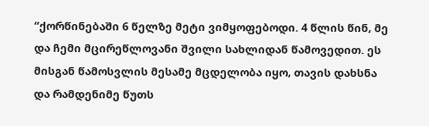“ქორწინებაში 6 წელზე მეტი ვიმყოფებოდი. 4 წლის წინ, მე და ჩემი მცირეწლოვანი შვილი სახლიდან წამოვედით. ეს მისგან წამოსვლის მესამე მცდელობა იყო, თავის დახსნა და რამდენიმე წუთს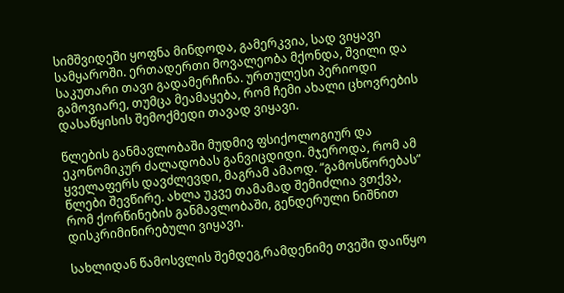სიმშვიდეში ყოფნა მინდოდა, გამერკვია, სად ვიყავი სამყაროში. ერთადერთი მოვალეობა მქონდა, შვილი და საკუთარი თავი გადამერჩინა. ურთულესი პერიოდი გამოვიარე, თუმცა მეამაყება, რომ ჩემი ახალი ცხოვრების დასაწყისის შემოქმედი თავად ვიყავი.

წლების განმავლობაში მუდმივ ფსიქოლოგიურ და ეკონომიკურ ძალადობას განვიცდიდი. მჯეროდა, რომ ამ ყველაფერს დავძლევდი, მაგრამ ამაოდ. “გამოსწორებას” წლები შევწირე. ახლა უკვე თამამად შემიძლია ვთქვა, რომ ქორწინების განმავლობაში, გენდერული ნიშნით დისკრიმინირებული ვიყავი.

სახლიდან წამოსვლის შემდეგ,რამდენიმე თვეში დაიწყო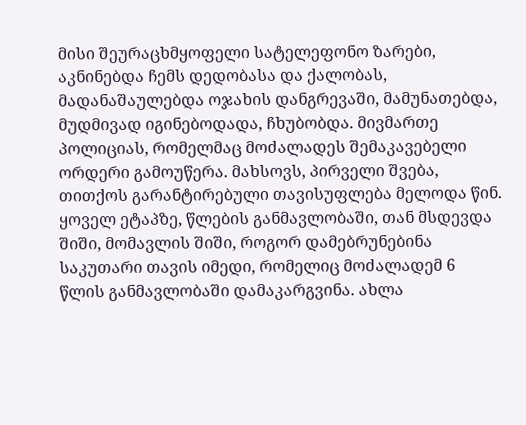მისი შეურაცხმყოფელი სატელეფონო ზარები, აკნინებდა ჩემს დედობასა და ქალობას, მადანაშაულებდა ოჯახის დანგრევაში, მამუნათებდა, მუდმივად იგინებოდადა, ჩხუბობდა. მივმართე პოლიციას, რომელმაც მოძალადეს შემაკავებელი ორდერი გამოუწერა. მახსოვს, პირველი შვება, თითქოს გარანტირებული თავისუფლება მელოდა წინ. ყოველ ეტაპზე, წლების განმავლობაში, თან მსდევდა შიში, მომავლის შიში, როგორ დამებრუნებინა საკუთარი თავის იმედი, რომელიც მოძალადემ 6 წლის განმავლობაში დამაკარგვინა. ახლა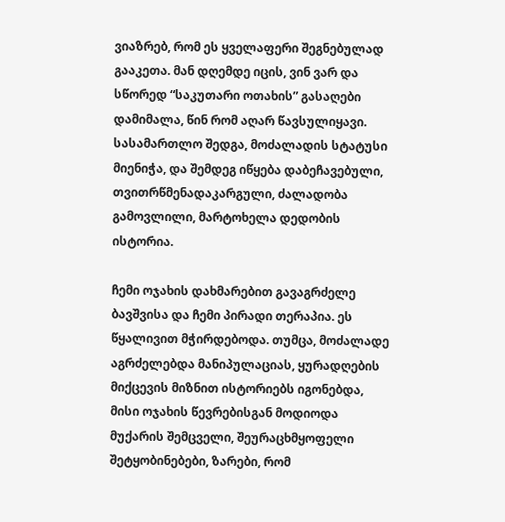ვიაზრებ, რომ ეს ყველაფერი შეგნებულად გააკეთა. მან დღემდე იცის, ვინ ვარ და სწორედ “საკუთარი ოთახის” გასაღები დამიმალა, წინ რომ აღარ წავსულიყავი. სასამართლო შედგა, მოძალადის სტატუსი მიენიჭა, და შემდეგ იწყება დაბეჩავებული, თვითრწმენადაკარგული, ძალადობა გამოვლილი, მარტოხელა დედობის ისტორია.

ჩემი ოჯახის დახმარებით გავაგრძელე ბავშვისა და ჩემი პირადი თერაპია. ეს წყალივით მჭირდებოდა. თუმცა, მოძალადე აგრძელებდა მანიპულაციას, ყურადღების მიქცევის მიზნით ისტორიებს იგონებდა, მისი ოჯახის წევრებისგან მოდიოდა მუქარის შემცველი, შეურაცხმყოფელი შეტყობინებები, ზარები, რომ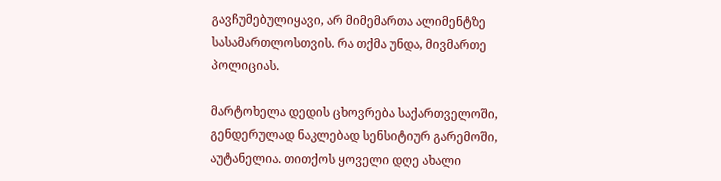გავჩუმებულიყავი, არ მიმემართა ალიმენტზე სასამართლოსთვის. რა თქმა უნდა, მივმართე პოლიციას.

მარტოხელა დედის ცხოვრება საქართველოში, გენდერულად ნაკლებად სენსიტიურ გარემოში, აუტანელია. თითქოს ყოველი დღე ახალი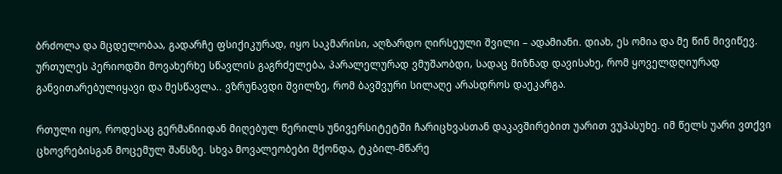ბრძოლა და მცდელობაა, გადარჩე ფსიქიკურად, იყო საკმარისი, აღზარდო ღირსეული შვილი – ადამიანი. დიახ, ეს ომია და მე წინ მივიწევ. ურთულეს პერიოდში მოვახერხე სწავლის გაგრძელება, პარალელურად ვმუშაობდი, სადაც მიზნად დავისახე, რომ ყოველდღიურად განვითარებულიყავი და მესწავლა.. ვზრუნავდი შვილზე, რომ ბავშვური სილაღე არასდროს დაეკარგა.

რთული იყო, როდესაც გერმანიიდან მიღებულ წერილს უნივერსიტეტში ჩარიცხვასთან დაკავშირებით უარით ვუპასუხე. იმ წელს უარი ვთქვი ცხოვრებისგან მოცემულ შანსზე. სხვა მოვალეობები მქონდა, ტკბილ-მწარე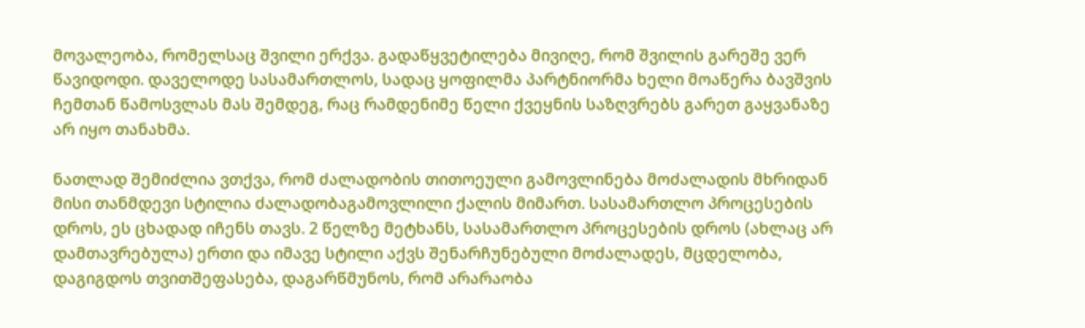მოვალეობა, რომელსაც შვილი ერქვა. გადაწყვეტილება მივიღე, რომ შვილის გარეშე ვერ წავიდოდი. დაველოდე სასამართლოს, სადაც ყოფილმა პარტნიორმა ხელი მოაწერა ბავშვის ჩემთან წამოსვლას მას შემდეგ, რაც რამდენიმე წელი ქვეყნის საზღვრებს გარეთ გაყვანაზე არ იყო თანახმა.

ნათლად შემიძლია ვთქვა, რომ ძალადობის თითოეული გამოვლინება მოძალადის მხრიდან მისი თანმდევი სტილია ძალადობაგამოვლილი ქალის მიმართ. სასამართლო პროცესების დროს, ეს ცხადად იჩენს თავს. 2 წელზე მეტხანს, სასამართლო პროცესების დროს (ახლაც არ დამთავრებულა) ერთი და იმავე სტილი აქვს შენარჩუნებული მოძალადეს, მცდელობა, დაგიგდოს თვითშეფასება, დაგარწმუნოს, რომ არარაობა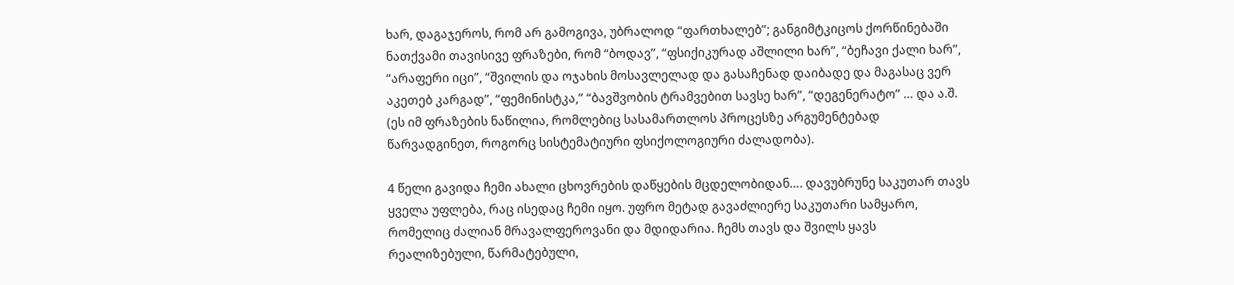ხარ, დაგაჯეროს, რომ არ გამოგივა, უბრალოდ “ფართხალებ”; განგიმტკიცოს ქორწინებაში ნათქვამი თავისივე ფრაზები, რომ “ბოდავ”, “ფსიქიკურად აშლილი ხარ”, “ბეჩავი ქალი ხარ”, “არაფერი იცი”, “შვილის და ოჯახის მოსავლელად და გასაჩენად დაიბადე და მაგასაც ვერ აკეთებ კარგად”, “ფემინისტკა,” “ბავშვობის ტრამვებით სავსე ხარ”, “დეგენერატო” … და ა.შ. (ეს იმ ფრაზების ნაწილია, რომლებიც სასამართლოს პროცესზე არგუმენტებად წარვადგინეთ, როგორც სისტემატიური ფსიქოლოგიური ძალადობა).

4 წელი გავიდა ჩემი ახალი ცხოვრების დაწყების მცდელობიდან…. დავუბრუნე საკუთარ თავს ყველა უფლება, რაც ისედაც ჩემი იყო. უფრო მეტად გავაძლიერე საკუთარი სამყარო, რომელიც ძალიან მრავალფეროვანი და მდიდარია. ჩემს თავს და შვილს ყავს რეალიზებული, წარმატებული,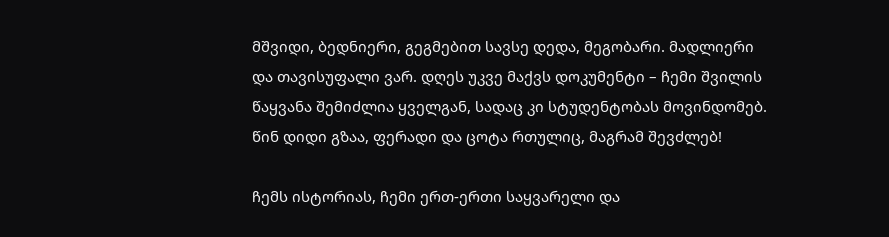მშვიდი, ბედნიერი, გეგმებით სავსე დედა, მეგობარი. მადლიერი და თავისუფალი ვარ. დღეს უკვე მაქვს დოკუმენტი – ჩემი შვილის წაყვანა შემიძლია ყველგან, სადაც კი სტუდენტობას მოვინდომებ. წინ დიდი გზაა, ფერადი და ცოტა რთულიც, მაგრამ შევძლებ!

ჩემს ისტორიას, ჩემი ერთ-ერთი საყვარელი და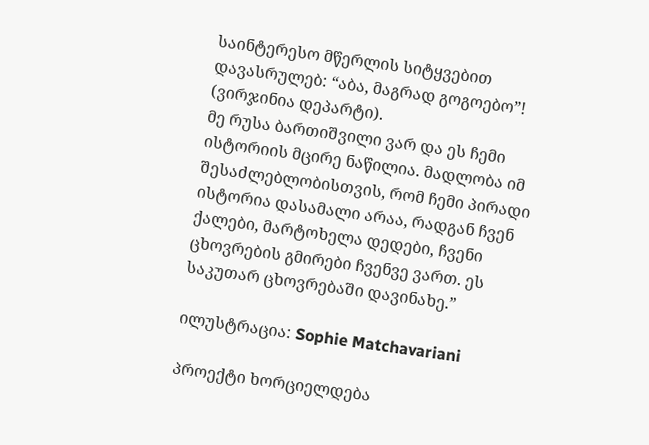საინტერესო მწერლის სიტყვებით დავასრულებ: “აბა, მაგრად გოგოებო”! (ვირჯინია დეპარტი).
მე რუსა ბართიშვილი ვარ და ეს ჩემი ისტორიის მცირე ნაწილია. მადლობა იმ შესაძლებლობისთვის, რომ ჩემი პირადი ისტორია დასამალი არაა, რადგან ჩვენ ქალები, მარტოხელა დედები, ჩვენი ცხოვრების გმირები ჩვენვე ვართ. ეს საკუთარ ცხოვრებაში დავინახე.”

ილუსტრაცია: Sophie Matchavariani

პროექტი ხორციელდება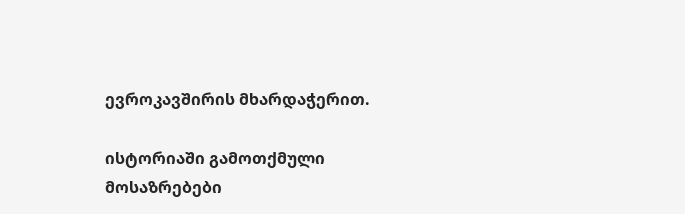ევროკავშირის მხარდაჭერით.

ისტორიაში გამოთქმული მოსაზრებები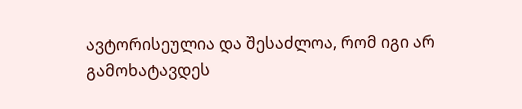ავტორისეულია და შესაძლოა, რომ იგი არ
გამოხატავდეს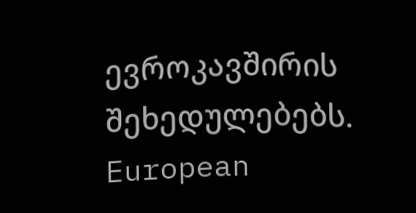ევროკავშირის შეხედულებებს.
European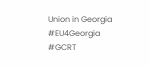Union in Georgia
#EU4Georgia #GCRT